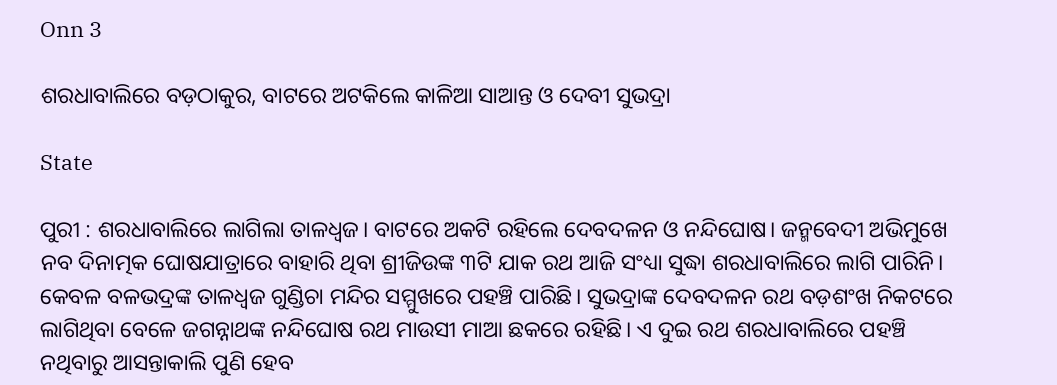Onn 3

ଶରଧାବାଲିରେ ବଡ଼ଠାକୁର, ବାଟରେ ଅଟକିଲେ କାଳିଆ ସାଆନ୍ତ ଓ ଦେବୀ ସୁଭଦ୍ରା

State

ପୁରୀ : ଶରଧାବାଲିରେ ଲାଗିଲା ତାଳଧ୍ୱଜ। ବାଟରେ ଅକଟି ରହିଲେ ଦେବଦଳନ ଓ ନନ୍ଦିଘୋଷ। ଜନ୍ମବେଦୀ ଅଭିମୁଖେ ନବ ଦିନାତ୍ମକ ଘୋଷଯାତ୍ରାରେ ବାହାରି ଥିବା ଶ୍ରୀଜିଉଙ୍କ ୩ଟି ଯାକ ରଥ ଆଜି ସଂଧ୍ୟା ସୁଦ୍ଧା ଶରଧାବାଲିରେ ଲାଗି ପାରିନି। କେବଳ ବଳଭଦ୍ରଙ୍କ ତାଳଧ୍ୱଜ ଗୁଣ୍ଡିଚା ମନ୍ଦିର ସମ୍ମୁଖରେ ପହଞ୍ଚି ପାରିଛି। ସୁଭଦ୍ରାଙ୍କ ଦେବଦଳନ ରଥ ବଡ଼ଶଂଖ ନିକଟରେ ଲାଗିଥିବା ବେଳେ ଜଗନ୍ନାଥଙ୍କ ନନ୍ଦିଘୋଷ ରଥ ମାଉସୀ ମାଆ ଛକରେ ରହିଛି। ଏ ଦୁଇ ରଥ ଶରଧାବାଲିରେ ପହଞ୍ଚି ନଥିବାରୁ ଆସନ୍ତାକାଲି ପୁଣି ହେବ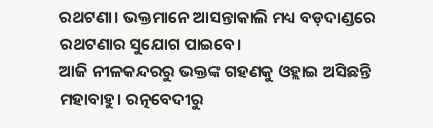ରଥଟଣା। ଭକ୍ତମାନେ ଆସନ୍ତାକାଲି ମଧ୍ୟ ବଡ଼ଦାଣ୍ଡରେ ରଥଟଣାର ସୁଯୋଗ ପାଇବେ।
ଆଜି ନୀଳକନ୍ଦରରୁ ଭକ୍ତଙ୍କ ଗହଣକୁ ଓହ୍ଲାଇ ଅସିଛନ୍ତି ମହାବାହୁ। ରତ୍ନବେଦୀରୁ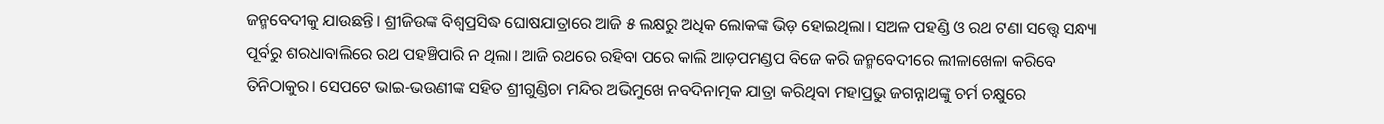ଜନ୍ମବେଦୀକୁ ଯାଉଛନ୍ତି। ଶ୍ରୀଜିଉଙ୍କ ବିଶ୍ୱପ୍ରସିଦ୍ଧ ଘୋଷଯାତ୍ରାରେ ଆଜି ୫ ଲକ୍ଷରୁ ଅଧିକ ଲୋକଙ୍କ ଭିଡ଼ ହୋଇଥିଲା। ସଅଳ ପହଣ୍ଡି ଓ ରଥ ଟଣା ସତ୍ତ୍ୱେ ସନ୍ଧ୍ୟା ପୂର୍ବରୁ ଶରଧାବାଲିରେ ରଥ ପହଞ୍ଚିପାରି ନ ଥିଲା। ଆଜି ରଥରେ ରହିବା ପରେ କାଲି ଆଡ଼ପମଣ୍ଡପ ବିଜେ କରି ଜନ୍ମବେଦୀରେ ଲୀଳାଖେଳା କରିବେ ତିନିଠାକୁର। ସେପଟେ ଭାଇ-ଭଉଣୀଙ୍କ ସହିତ ଶ୍ରୀଗୁଣ୍ଡିଚା ମନ୍ଦିର ଅଭିମୁଖେ ନବଦିନାତ୍ମକ ଯାତ୍ରା କରିଥିବା ମହାପ୍ରଭୁ ଜଗନ୍ନାଥଙ୍କୁ ଚର୍ମ ଚକ୍ଷୁରେ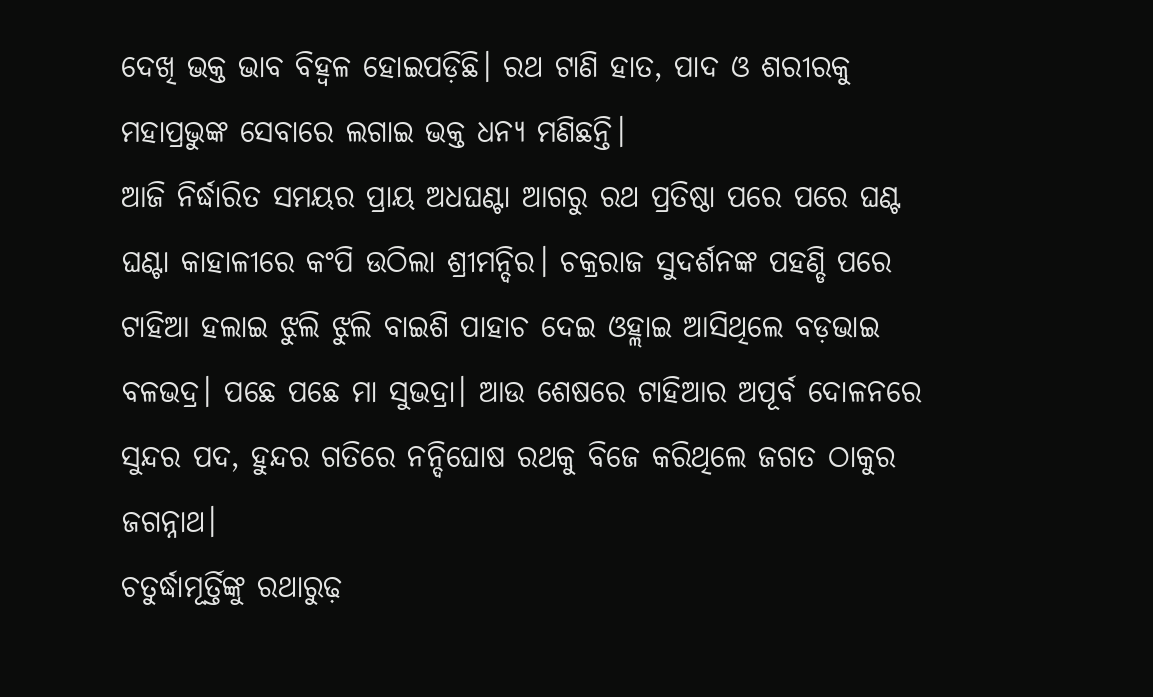ଦେଖି ଭକ୍ତ ଭାବ ବିହ୍ୱଳ ହୋଇପଡ଼ିଛି। ରଥ ଟାଣି ହାତ, ପାଦ ଓ ଶରୀରକୁ ମହାପ୍ରଭୁଙ୍କ ସେବାରେ ଲଗାଇ ଭକ୍ତ ଧନ୍ୟ ମଣିଛନ୍ତି।
ଆଜି ନିର୍ଦ୍ଧାରିତ ସମୟର ପ୍ରାୟ ଅଧଘଣ୍ଟା ଆଗରୁ ରଥ ପ୍ରତିଷ୍ଠା ପରେ ପରେ ଘଣ୍ଟ ଘଣ୍ଟା କାହାଳୀରେ କଂପି ଉଠିଲା ଶ୍ରୀମନ୍ଦିର। ଚକ୍ରରାଜ ସୁଦର୍ଶନଙ୍କ ପହଣ୍ଡି ପରେ ଟାହିଆ ହଲାଇ ଝୁଲି ଝୁଲି ବାଇଶି ପାହାଚ ଦେଇ ଓହ୍ଲାଇ ଆସିଥିଲେ ବଡ଼ଭାଇ ବଳଭଦ୍ର। ପଛେ ପଛେ ମା ସୁଭଦ୍ରା। ଆଉ ଶେଷରେ ଟାହିଆର ଅପୂର୍ବ ଦୋଳନରେ ସୁନ୍ଦର ପଦ, ହୁନ୍ଦର ଗତିରେ ନନ୍ଦିଘୋଷ ରଥକୁ ବିଜେ କରିଥିଲେ ଜଗତ ଠାକୁର ଜଗନ୍ନାଥ।
ଚତୁର୍ଦ୍ଧାମୂର୍ତ୍ତିଙ୍କୁ ରଥାରୁଢ଼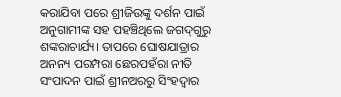କରାଯିବା ପରେ ଶ୍ରୀଜିଉଙ୍କୁ ଦର୍ଶନ ପାଇଁ ଅନୁଗାମୀଙ୍କ ସହ ପହଞ୍ଚିଥିଲେ ଜଗଦ୍‌ଗୁରୁ ଶଙ୍କରାଚାର୍ଯ୍ୟ। ତାପରେ ଘୋଷଯାତ୍ରାର ଅନନ୍ୟ ପରମ୍ପରା ଛେରପହଁରା ନୀତି ସଂପାଦନ ପାଇଁ ଶ୍ରୀନଅରରୁ ସିଂହଦ୍ୱାର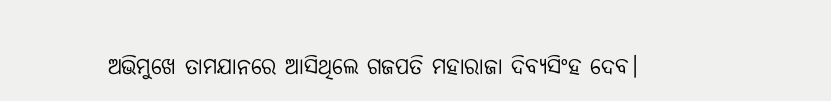ଅଭିମୁଖେ ତାମଯାନରେ ଆସିଥିଲେ ଗଜପତି ମହାରାଜା ଦିବ୍ୟସିଂହ ଦେବ।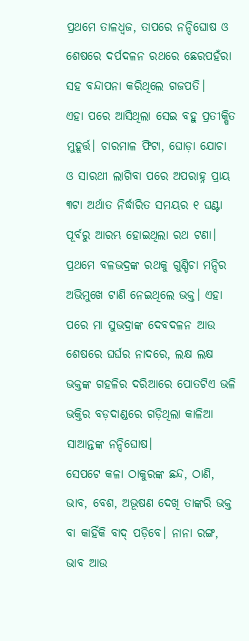ପ୍ରଥମେ ତାଳଧ୍ୱଜ, ତାପରେ ନନ୍ଦିଘୋଷ ଓ ଶେଷରେ ଦର୍ପଦଳନ ରଥରେ ଛେରପହଁରା ସହ ବନ୍ଦାପନା କରିଥିଲେ ଗଜପତି।
ଏହା ପରେ ଆସିଥିଲା ସେଇ ବହୁ ପ୍ରତୀକ୍ଷିତ ମୁହୂର୍ତ୍ତ। ଚାରମାଳ ଫିଟା, ଘୋଡ଼ା ଯୋଚା ଓ ସାରଥୀ ଲାଗିବା ପରେ ଅପରାହ୍ନ ପ୍ରାୟ ୩ଟା ଅର୍ଥାତ ନିର୍ଦ୍ଧାରିତ ସମୟର ୧ ଘଣ୍ଟା ପୂର୍ବରୁ ଆରମ୍ଭ ହୋଇଥିଲା ରଥ ଟଣା। ପ୍ରଥମେ ବଳଭଦ୍ରଙ୍କ ରଥକୁ ଗୁଣ୍ଡିଚା ମନ୍ଦିର ଅଭିମୁଖେ ଟାଣି ନେଇଥିଲେ ଭକ୍ତ। ଏହା ପରେ ମା ସୁଭଦ୍ରାଙ୍କ ଦେବଦଳନ ଆଉ ଶେଷରେ ଘର୍ଘର ନାଦରେ, ଲକ୍ଷ ଲକ୍ଷ ଭକ୍ତଙ୍କ ଗହଳିର ଦରିଆରେ ପୋତଟିଏ ଭଳି ଭକ୍ତିର ବଡ଼ଦାଣ୍ଡରେ ଗଡ଼ିଥିଲା କାଳିଆ ସାଆନ୍ତଙ୍କ ନନ୍ଦିଘୋଷ।
ସେପଟେ କଳା ଠାକୁରଙ୍କ ଛନ୍ଦ, ଠାଣି, ଭାବ, ବେଶ, ଅଭୂଷଣ ଦେଖି ତାଙ୍କରି ଭକ୍ତ ବା କାହିଁକି ବାଦ୍ ପଡ଼ିବେ। ନାନା ରଙ୍ଗ, ଭାବ ଆଉ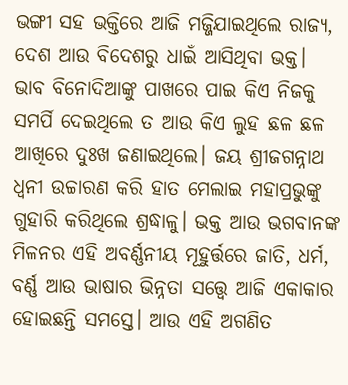ଭଙ୍ଗୀ ସହ ଭକ୍ତିରେ ଆଜି ମଜ୍ଜିଯାଇଥିଲେ ରାଜ୍ୟ, ଦେଶ ଆଉ ବିଦେଶରୁ ଧାଇଁ ଆସିଥିବା ଭକ୍ତ। ଭାବ ବିନୋଦିଆଙ୍କୁ ପାଖରେ ପାଇ କିଏ ନିଜକୁ ସମର୍ପି ଦେଇଥିଲେ ତ ଆଉ କିଏ ଲୁହ ଛଳ ଛଳ ଆଖିରେ ଦୁଃଖ ଜଣାଇଥିଲେ। ଜୟ ଶ୍ରୀଜଗନ୍ନାଥ ଧ୍ୱନୀ ଉଚ୍ଚାରଣ କରି ହାତ ମେଲାଇ ମହାପ୍ରଭୁଙ୍କୁ ଗୁହାରି କରିଥିଲେ ଶ୍ରଦ୍ଧାଳୁ। ଭକ୍ତ ଆଉ ଭଗବାନଙ୍କ ମିଳନର ଏହି ଅବର୍ଣ୍ଣନୀୟ ମୂହୁର୍ତ୍ତରେ ଜାତି, ଧର୍ମ, ବର୍ଣ୍ଣ ଆଉ ଭାଷାର ଭିନ୍ନତା ସତ୍ତ୍ୱେ ଆଜି ଏକାକାର ହୋଇଛନ୍ତି ସମସ୍ତେ। ଆଉ ଏହି ଅଗଣିତ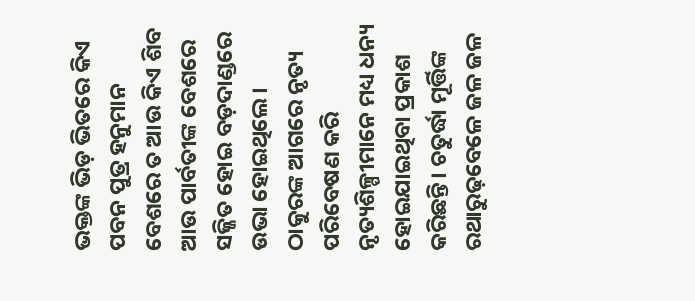ଭକ୍ତଙ୍କ ଭିଡ଼ ଭିତରେ କିଏ ପବନ ପୁତ୍ର ହନୁମାନ ବେଶରେ ତ ଆଉ କିଏ ଶିବ ଆଉ ପାର୍ବତୀଙ୍କ ବେଶରେ ସଜ୍ଜିତ ହୋଇ ବଡ଼ଦାଣ୍ଡରେ ଉଭା ହୋଇଥିଲେ। ଠାକୁରଙ୍କ ଆଗରେ ନୃତ୍ୟ ପରିବେଷଣ କରି ନୃତ୍ୟଶିଳ୍ପୀମାନେ ମଧ୍ୟ ଧନ୍ୟ ହୋଇଯାଇଥିବା ପ୍ରକାଶ କରିଛନ୍ତି। ଚତୁର୍ଦ୍ଧା ମୂର୍ତ୍ତିଙ୍କ ରଥାରୁଢ଼ବେଳେ ଜଳ ଜଳ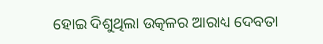ହୋଇ ଦିଶୁଥିଲା ଉତ୍କଳର ଆରାଧ୍ୟ ଦେବତା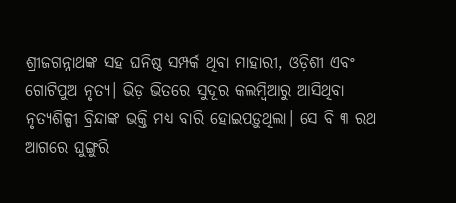ଶ୍ରୀଜଗନ୍ନାଥଙ୍କ ସହ ଘନିଷ୍ଠ ସମ୍ପର୍କ ଥିବା ମାହାରୀ, ଓଡ଼ିଶୀ ଏବଂ ଗୋଟିପୁଅ ନୃତ୍ୟ। ଭିଡ଼ ଭିତରେ ସୁଦୂର କଲମ୍ବିଆରୁ ଆସିଥିବା ନୃତ୍ୟଶିଳ୍ପୀ ବ୍ରିନ୍ଦାଙ୍କ ଭକ୍ତି ମଧ୍ୟ ବାରି ହୋଇପଡ଼ୁଥିଲା। ସେ ବି ୩ ରଥ ଆଗରେ ଘୁଙ୍ଗୁରି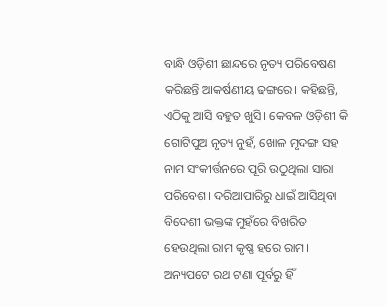ବାନ୍ଧି ଓଡ଼ିଶୀ ଛାନ୍ଦରେ ନୃତ୍ୟ ପରିବେଷଣ କରିଛନ୍ତି ଆକର୍ଷଣୀୟ ଢଙ୍ଗରେ। କହିଛନ୍ତି, ଏଠିକୁ ଆସି ବହୁତ ଖୁସି। କେବଳ ଓଡ଼ିଶୀ କି ଗୋଟିପୁଅ ନୃତ୍ୟ ନୁହଁ, ଖୋଳ ମୃଦଙ୍ଗ ସହ ନାମ ସଂକୀର୍ତ୍ତନରେ ପୂରି ଉଠୁଥିଲା ସାରା ପରିବେଶ। ଦରିଆପାରିରୁ ଧାଇଁ ଆସିଥିବା ବିଦେଶୀ ଭକ୍ତଙ୍କ ମୁହଁରେ ବିଖରିତ ହେଉଥିଲା ରାମ କୃଷ୍ଣ ହରେ ରାମ।
ଅନ୍ୟପଟେ ରଥ ଟଣା ପୂର୍ବରୁ ହିଁ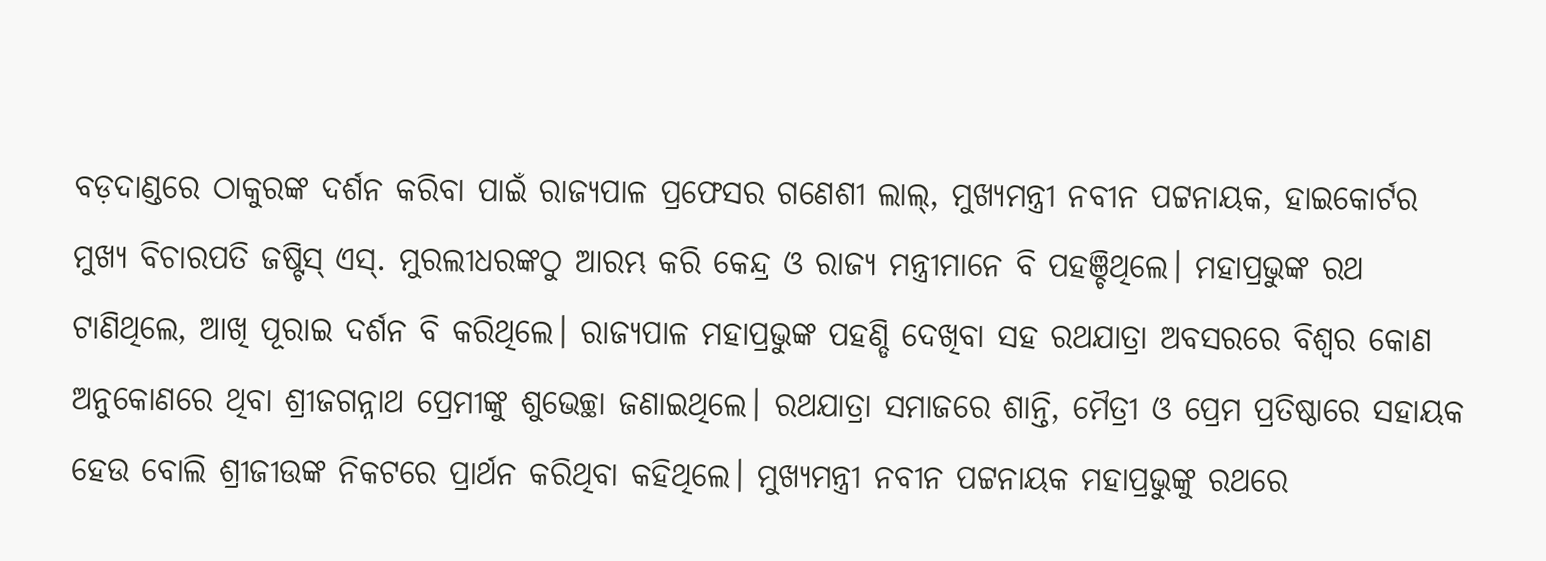ବଡ଼ଦାଣ୍ଡରେ ଠାକୁରଙ୍କ ଦର୍ଶନ କରିବା ପାଇଁ ରାଜ୍ୟପାଳ ପ୍ରଫେସର ଗଣେଶୀ ଲାଲ୍, ମୁଖ୍ୟମନ୍ତ୍ରୀ ନବୀନ ପଟ୍ଟନାୟକ, ହାଇକୋର୍ଟର ମୁଖ୍ୟ ବିଚାରପତି ଜଷ୍ଟିସ୍ ଏସ୍. ମୁରଲୀଧରଙ୍କଠୁ ଆରମ୍ଭ କରି କେନ୍ଦ୍ର ଓ ରାଜ୍ୟ ମନ୍ତ୍ରୀମାନେ ବି ପହଞ୍ଚିଥିଲେ। ମହାପ୍ରଭୁଙ୍କ ରଥ ଟାଣିଥିଲେ, ଆଖି ପୂରାଇ ଦର୍ଶନ ବି କରିଥିଲେ। ରାଜ୍ୟପାଳ ମହାପ୍ରଭୁଙ୍କ ପହଣ୍ଡି ଦେଖିବା ସହ ରଥଯାତ୍ରା ଅବସରରେ ବିଶ୍ୱର କୋଣ ଅନୁକୋଣରେ ଥିବା ଶ୍ରୀଜଗନ୍ନାଥ ପ୍ରେମୀଙ୍କୁ ଶୁଭେଚ୍ଛା ଜଣାଇଥିଲେ। ରଥଯାତ୍ରା ସମାଜରେ ଶାନ୍ତି, ମୈତ୍ରୀ ଓ ପ୍ରେମ ପ୍ରତିଷ୍ଠାରେ ସହାୟକ ହେଉ ବୋଲି ଶ୍ରୀଜୀଉଙ୍କ ନିକଟରେ ପ୍ରାର୍ଥନ କରିଥିବା କହିଥିଲେ। ମୁଖ୍ୟମନ୍ତ୍ରୀ ନବୀନ ପଟ୍ଟନାୟକ ମହାପ୍ରଭୁଙ୍କୁ ରଥରେ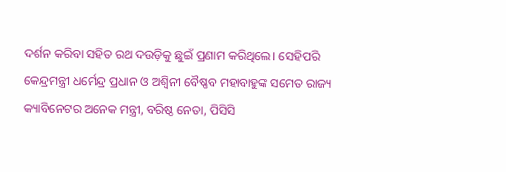ଦର୍ଶନ କରିବା ସହିତ ରଥ ଦଉଡ଼ିକୁ ଛୁଇଁ ପ୍ରଣାମ କରିଥିଲେ। ସେହିପରି କେନ୍ଦ୍ରମନ୍ତ୍ରୀ ଧର୍ମେନ୍ଦ୍ର ପ୍ରଧାନ ଓ ଅଶ୍ୱିନୀ ବୈଷ୍ଣବ ମହାବାହୁଙ୍କ ସମେତ ରାଜ୍ୟ କ୍ୟାବିନେଟର ଅନେକ ମନ୍ତ୍ରୀ, ବରିଷ୍ଠ ନେତା, ପିସିସି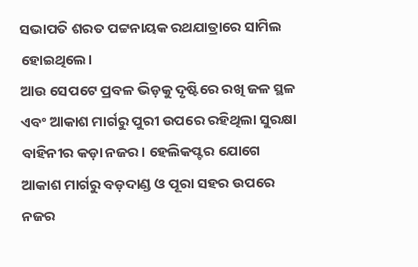ସଭାପତି ଶରତ ପଟ୍ଟନାୟକ ରଥଯାତ୍ରାରେ ସାମିଲ ହୋଇଥିଲେ।
ଆଉ ସେପଟେ ପ୍ରବଳ ଭିଡ଼କୁ ଦୃଷ୍ଟିରେ ରଖି ଜଳ ସ୍ଥଳ ଏବଂ ଆକାଶ ମାର୍ଗରୁ ପୁରୀ ଉପରେ ରହିଥିଲା ସୁରକ୍ଷା ବାହିନୀର କଡ଼ା ନଜର। ହେଲିକପ୍ଟର ଯୋଗେ ଆକାଶ ମାର୍ଗରୁ ବଡ଼ଦାଣ୍ଡ ଓ ପୂରା ସହର ଉପରେ ନଜର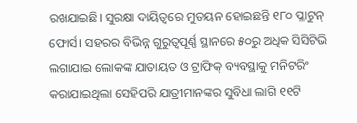ରଖଯାଇଛି। ସୁରକ୍ଷା ଦାୟିତ୍ୱରେ ମୁତୟନ ହୋଇଛନ୍ତି ୧୮୦ ପ୍ଳାଟୁନ୍ ଫୋର୍ସ। ସହରର ବିଭିନ୍ନ ଗୁରୁତ୍ୱପୂର୍ଣ୍ଣ ସ୍ଥାନରେ ୫୦ରୁ ଅଧିକ ସିସିଟିଭି ଲଗାଯାଇ ଲୋକଙ୍କ ଯାତାୟତ ଓ ଟ୍ରାଫିକ୍ ବ୍ୟବସ୍ଥାକୁ ମନିଟରିଂ କରାଯାଇଥିଲା ସେହିପରି ଯାତ୍ରୀମାନଙ୍କର ସୁବିଧା ଲାଗି ୧୧ଟି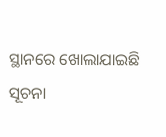ସ୍ଥାନରେ ଖୋଲାଯାଇଛି ସୂଚନା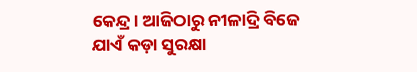କେନ୍ଦ୍ର। ଆଜିଠାରୁ ନୀଳାଦ୍ରି ବିଜେ ଯାଏଁ କଡ଼ା ସୁରକ୍ଷା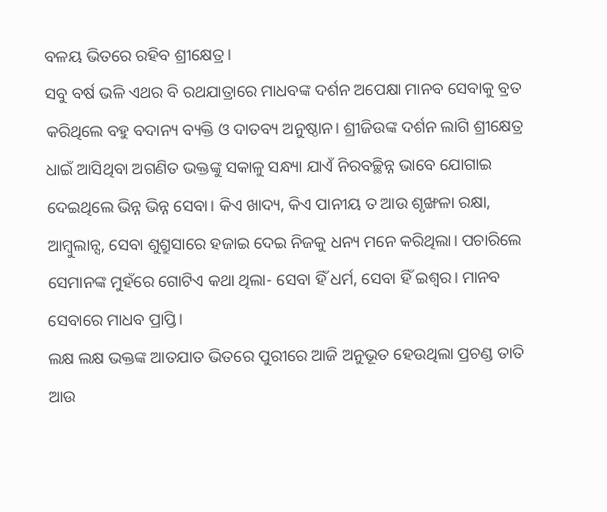ବଳୟ ଭିତରେ ରହିବ ଶ୍ରୀକ୍ଷେତ୍ର।
ସବୁ ବର୍ଷ ଭଳି ଏଥର ବି ରଥଯାତ୍ରାରେ ମାଧବଙ୍କ ଦର୍ଶନ ଅପେକ୍ଷା ମାନବ ସେବାକୁ ବ୍ରତ କରିଥିଲେ ବହୁ ବଦାନ୍ୟ ବ୍ୟକ୍ତି ଓ ଦାତବ୍ୟ ଅନୁଷ୍ଠାନ। ଶ୍ରୀଜିଉଙ୍କ ଦର୍ଶନ ଲାଗି ଶ୍ରୀକ୍ଷେତ୍ର ଧାଇଁ ଆସିଥିବା ଅଗଣିତ ଭକ୍ତଙ୍କୁ ସକାଳୁ ସନ୍ଧ୍ୟା ଯାଏଁ ନିରବଚ୍ଛିନ୍ନ ଭାବେ ଯୋଗାଇ ଦେଇଥିଲେ ଭିନ୍ନ ଭିନ୍ନ ସେବା। କିଏ ଖାଦ୍ୟ, କିଏ ପାନୀୟ ତ ଆଉ ଶୃଙ୍ଖଳା ରକ୍ଷା, ଆମ୍ବୁଲାନ୍ସ, ସେବା ଶୁଶ୍ରୁସାରେ ହଜାଇ ଦେଇ ନିଜକୁ ଧନ୍ୟ ମନେ କରିଥିଲା। ପଚାରିଲେ ସେମାନଙ୍କ ମୁହଁରେ ଗୋଟିଏ କଥା ଥିଲା- ସେବା ହିଁ ଧର୍ମ, ସେବା ହିଁ ଇଶ୍ୱର। ମାନବ ସେବାରେ ମାଧବ ପ୍ରାପ୍ତି।
ଲକ୍ଷ ଲକ୍ଷ ଭକ୍ତଙ୍କ ଆତଯାତ ଭିତରେ ପୁରୀରେ ଆଜି ଅନୁଭୂତ ହେଉଥିଲା ପ୍ରଚଣ୍ଡ ତାତି ଆଉ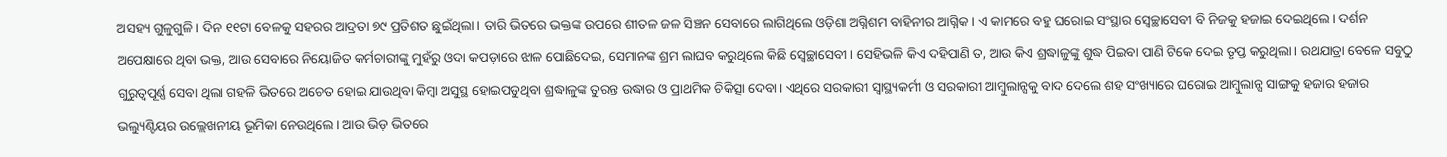ଅସହ୍ୟ ଗୁଳୁଗୁଳି। ଦିନ ୧୧ଟା ବେଳକୁ ସହରର ଆଦ୍ରତା ୭୯ ପ୍ରତିଶତ ଛୁଇଁଥିଲା। ତାରି ଭିତରେ ଭକ୍ତଙ୍କ ଉପରେ ଶୀତଳ ଜଳ ସିଞ୍ଚନ ସେବାରେ ଲାଗିଥିଲେ ଓଡ଼ିଶା ଅଗ୍ନିଶମ ବାହିନୀର ଆଗ୍ନିକ। ଏ କାମରେ ବହୁ ଘରୋଇ ସଂସ୍ଥାର ସ୍ୱେଚ୍ଛାସେବୀ ବି ନିଜକୁ ହଜାଇ ଦେଇଥିଲେ। ଦର୍ଶନ ଅପେକ୍ଷାରେ ଥିବା ଭକ୍ତ, ଆଉ ସେବାରେ ନିୟୋଜିତ କର୍ମଚାରୀଙ୍କୁ ମୁହଁରୁ ଓଦା କପଡ଼ାରେ ଝାଳ ପୋଛିଦେଇ, ସେମାନଙ୍କ ଶ୍ରମ ଲାଘବ କରୁଥିଲେ କିଛି ସ୍ୱେଚ୍ଛାସେବୀ। ସେହିଭଳି କିଏ ଦହିପାଣି ତ, ଆଉ କିଏ ଶ୍ରଦ୍ଧାଳୁଙ୍କୁ ଶୁଦ୍ଧ ପିଇବା ପାଣି ଟିକେ ଦେଇ ତୃପ୍ତ କରୁଥିଲା। ରଥଯାତ୍ରା ବେଳେ ସବୁଠୁ ଗୁରୁତ୍ୱପୂର୍ଣ୍ଣ ସେବା ଥିଲା ଗହଳି ଭିତରେ ଅଚେତ ହୋଇ ଯାଉଥିବା କିମ୍ବା ଅସୁସ୍ଥ ହୋଇପଡୁଥିବା ଶ୍ରଦ୍ଧାଳୁଙ୍କ ତୁରନ୍ତ ଉଦ୍ଧାର ଓ ପ୍ରାଥମିକ ଚିକିତ୍ସା ଦେବା। ଏଥିରେ ସରକାରୀ ସ୍ୱାସ୍ଥ୍ୟକର୍ମୀ ଓ ସରକାରୀ ଆମ୍ବୁଲାନ୍ସକୁ ବାଦ ଦେଲେ ଶହ ସଂଖ୍ୟାରେ ଘରୋଇ ଆମ୍ବୁଲାନ୍ସ ସାଙ୍ଗକୁ ହଜାର ହଜାର ଭଲ୍ୟୁଣ୍ଟିୟର ଉଲ୍ଲେଖନୀୟ ଭୂମିକା ନେଉଥିଲେ। ଆଉ ଭିଡ଼ ଭିତରେ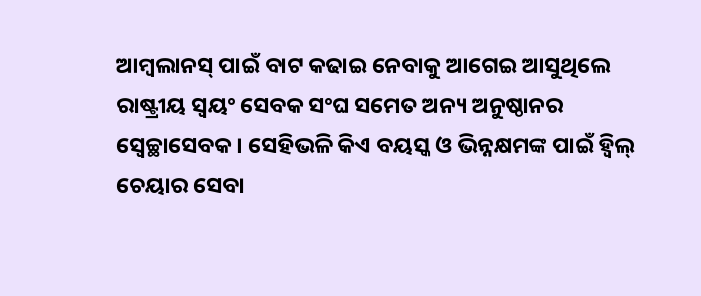ଆମ୍ବଲାନସ୍ ପାଇଁ ବାଟ କଢାଇ ନେବାକୁ ଆଗେଇ ଆସୁଥିଲେ ରାଷ୍ଟ୍ରୀୟ ସ୍ୱୟଂ ସେବକ ସଂଘ ସମେତ ଅନ୍ୟ ଅନୁଷ୍ଠାନର ସ୍ୱେଚ୍ଛାସେବକ। ସେହିଭଳି କିଏ ବୟସ୍କ ଓ ଭିନ୍ନକ୍ଷମଙ୍କ ପାଇଁ ହ୍ୱିଲ୍ ଚେୟାର ସେବା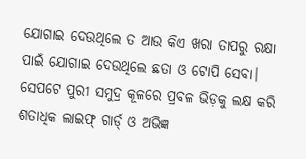ଯୋଗାଇ ଦେଉଥିଲେ ତ ଆଉ କିଏ ଖରା ତାପରୁ ରକ୍ଷା ପାଇଁ ଯୋଗାଇ ଦେଉଥିଲେ ଛତା ଓ ଟୋପି ସେବା।
ସେପଟେ ପୁରୀ ସମୁଦ୍ର କୂଳରେ ପ୍ରବଳ ଭିଡ଼କୁ ଲକ୍ଷ କରି ଶତାଧିକ ଲାଇଫ୍ ଗାର୍ଡ୍ ଓ ଅଭିଜ୍ଞ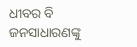ଧୀବର ବି ଜନସାଧାରଣଙ୍କୁ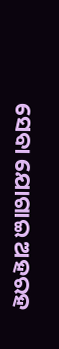ସେବା ଯୋଗାଇ ଅହରହ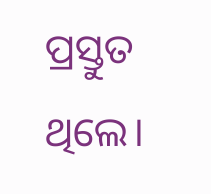ପ୍ରସ୍ତୁତ ଥିଲେ।